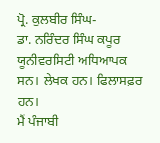ਪ੍ਰੋ. ਕੁਲਬੀਰ ਸਿੰਘ-
ਡਾ. ਨਰਿੰਦਰ ਸਿੰਘ ਕਪੂਰ ਯੂਨੀਵਰਸਿਟੀ ਅਧਿਆਪਕ ਸਨ। ਲੇਖਕ ਹਨ। ਫਿਲਾਸਫ਼ਰ ਹਨ।
ਮੈਂ ਪੰਜਾਬੀ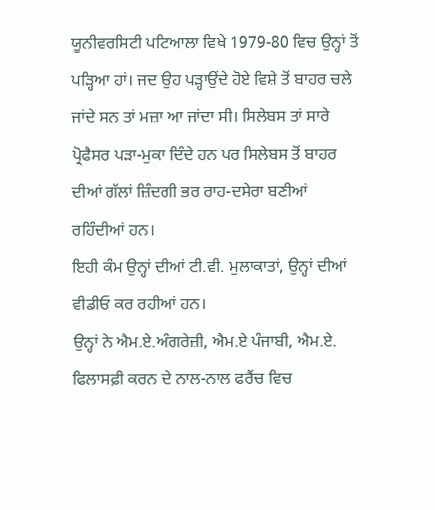ਯੂਨੀਵਰਸਿਟੀ ਪਟਿਆਲਾ ਵਿਖੇ 1979-80 ਵਿਚ ਉਨ੍ਹਾਂ ਤੋਂ ਪੜ੍ਹਿਆ ਹਾਂ। ਜਦ ਉਹ ਪੜ੍ਹਾਉਂਦੇ ਹੋਏ ਵਿਸ਼ੇ ਤੋਂ ਬਾਹਰ ਚਲੇ ਜਾਂਦੇ ਸਨ ਤਾਂ ਮਜ਼ਾ ਆ ਜਾਂਦਾ ਸੀ। ਸਿਲੇਬਸ ਤਾਂ ਸਾਰੇ ਪ੍ਰੋਫੈਸਰ ਪੜਾ-ਮੁਕਾ ਦਿੰਦੇ ਹਨ ਪਰ ਸਿਲੇਬਸ ਤੋਂ ਬਾਹਰ ਦੀਆਂ ਗੱਲਾਂ ਜ਼ਿੰਦਗੀ ਭਰ ਰਾਹ-ਦਸੇਰਾ ਬਣੀਆਂ ਰਹਿੰਦੀਆਂ ਹਨ।
ਇਹੀ ਕੰਮ ਉਨ੍ਹਾਂ ਦੀਆਂ ਟੀ.ਵੀ. ਮੁਲਾਕਾਤਾਂ, ਉਨ੍ਹਾਂ ਦੀਆਂ ਵੀਡੀਓ ਕਰ ਰਹੀਆਂ ਹਨ।
ਉਨ੍ਹਾਂ ਨੇ ਐਮ.ਏ.ਅੰਗਰੇਜ਼ੀ, ਐਮ.ਏ ਪੰਜਾਬੀ, ਐਮ.ਏ. ਫਿਲਾਸਫ਼ੀ ਕਰਨ ਦੇ ਨਾਲ-ਨਾਲ ਫਰੈਂਚ ਵਿਚ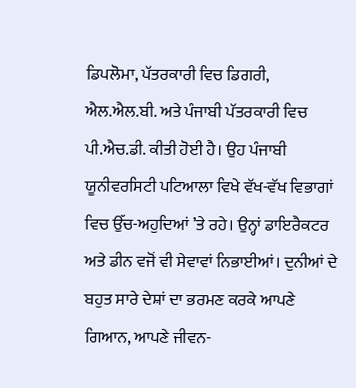ਡਿਪਲੋਮਾ, ਪੱਤਰਕਾਰੀ ਵਿਚ ਡਿਗਰੀ, ਐਲ.ਐਲ.ਬੀ. ਅਤੇ ਪੰਜਾਬੀ ਪੱਤਰਕਾਰੀ ਵਿਚ ਪੀ.ਐਚ.ਡੀ. ਕੀਤੀ ਹੋਈ ਹੈ। ਉਹ ਪੰਜਾਬੀ ਯੂਨੀਵਰਸਿਟੀ ਪਟਿਆਲਾ ਵਿਖੇ ਵੱਖ-ਵੱਖ ਵਿਭਾਗਾਂ ਵਿਚ ਉੱਚ-ਅਹੁਦਿਆਂ ’ਤੇ ਰਹੇ। ਉਨ੍ਹਾਂ ਡਾਇਰੈਕਟਰ ਅਤੇ ਡੀਨ ਵਜੋਂ ਵੀ ਸੇਵਾਵਾਂ ਨਿਭਾਈਆਂ। ਦੁਨੀਆਂ ਦੇ ਬਹੁਤ ਸਾਰੇ ਦੇਸ਼ਾਂ ਦਾ ਭਰਮਣ ਕਰਕੇ ਆਪਣੇ ਗਿਆਨ, ਆਪਣੇ ਜੀਵਨ-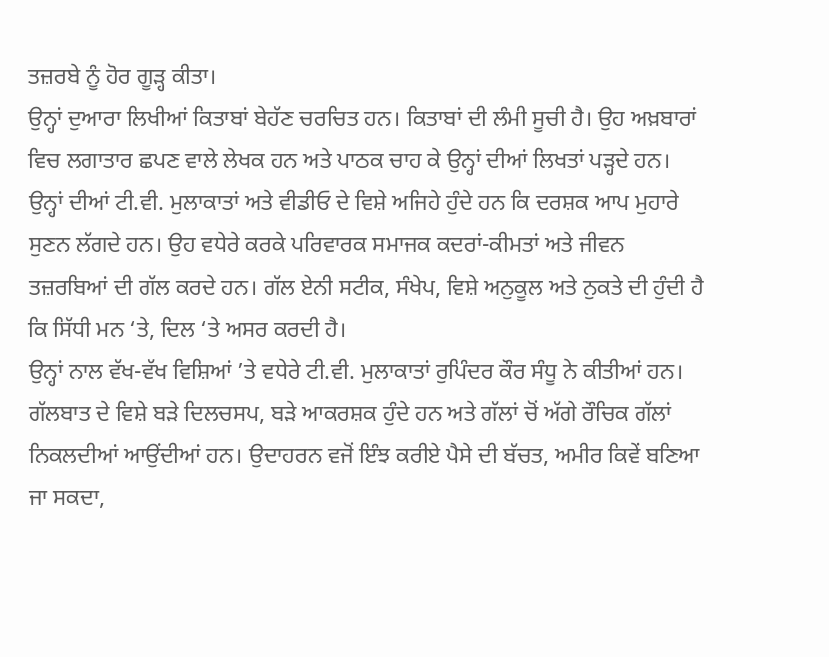ਤਜ਼ਰਬੇ ਨੂੰ ਹੋਰ ਗੂੜ੍ਹ ਕੀਤਾ।
ਉਨ੍ਹਾਂ ਦੁਆਰਾ ਲਿਖੀਆਂ ਕਿਤਾਬਾਂ ਬੇਹੱਣ ਚਰਚਿਤ ਹਨ। ਕਿਤਾਬਾਂ ਦੀ ਲੰਮੀ ਸੂਚੀ ਹੈ। ਉਹ ਅਖ਼ਬਾਰਾਂ ਵਿਚ ਲਗਾਤਾਰ ਛਪਣ ਵਾਲੇ ਲੇਖਕ ਹਨ ਅਤੇ ਪਾਠਕ ਚਾਹ ਕੇ ਉਨ੍ਹਾਂ ਦੀਆਂ ਲਿਖਤਾਂ ਪੜ੍ਹਦੇ ਹਨ। ਉਨ੍ਹਾਂ ਦੀਆਂ ਟੀ.ਵੀ. ਮੁਲਾਕਾਤਾਂ ਅਤੇ ਵੀਡੀਓ ਦੇ ਵਿਸ਼ੇ ਅਜਿਹੇ ਹੁੰਦੇ ਹਨ ਕਿ ਦਰਸ਼ਕ ਆਪ ਮੁਹਾਰੇ ਸੁਣਨ ਲੱਗਦੇ ਹਨ। ਉਹ ਵਧੇਰੇ ਕਰਕੇ ਪਰਿਵਾਰਕ ਸਮਾਜਕ ਕਦਰਾਂ-ਕੀਮਤਾਂ ਅਤੇ ਜੀਵਨ ਤਜ਼ਰਬਿਆਂ ਦੀ ਗੱਲ ਕਰਦੇ ਹਨ। ਗੱਲ ਏਨੀ ਸਟੀਕ, ਸੰਖੇਪ, ਵਿਸ਼ੇ ਅਨੁਕੂਲ ਅਤੇ ਨੁਕਤੇ ਦੀ ਹੁੰਦੀ ਹੈ ਕਿ ਸਿੱਧੀ ਮਨ ‘ਤੇ, ਦਿਲ ‘ਤੇ ਅਸਰ ਕਰਦੀ ਹੈ।
ਉਨ੍ਹਾਂ ਨਾਲ ਵੱਖ-ਵੱਖ ਵਿਸ਼ਿਆਂ ’ਤੇ ਵਧੇਰੇ ਟੀ.ਵੀ. ਮੁਲਾਕਾਤਾਂ ਰੁਪਿੰਦਰ ਕੌਰ ਸੰਧੂ ਨੇ ਕੀਤੀਆਂ ਹਨ। ਗੱਲਬਾਤ ਦੇ ਵਿਸ਼ੇ ਬੜੇ ਦਿਲਚਸਪ, ਬੜੇ ਆਕਰਸ਼ਕ ਹੁੰਦੇ ਹਨ ਅਤੇ ਗੱਲਾਂ ਚੋਂ ਅੱਗੇ ਰੌਚਿਕ ਗੱਲਾਂ ਨਿਕਲਦੀਆਂ ਆਉਂਦੀਆਂ ਹਨ। ਉਦਾਹਰਨ ਵਜੋਂ ਇੰਝ ਕਰੀਏ ਪੈਸੇ ਦੀ ਬੱਚਤ, ਅਮੀਰ ਕਿਵੇਂ ਬਣਿਆ ਜਾ ਸਕਦਾ,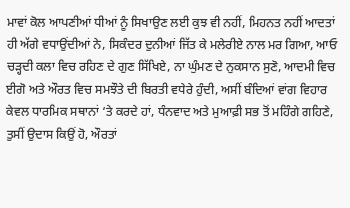ਮਾਵਾਂ ਕੋਲ ਆਪਣੀਆਂ ਧੀਆਂ ਨੂੰ ਸਿਖਾਉਣ ਲਈ ਕੁਝ ਵੀ ਨਹੀਂ, ਮਿਹਨਤ ਨਹੀਂ ਆਦਤਾਂ ਹੀ ਅੱਗੇ ਵਧਾਉਂਦੀਆਂ ਨੇ, ਸਿਕੰਦਰ ਦੁਨੀਆਂ ਜਿੱਤ ਕੇ ਮਲੇਰੀਏ ਨਾਲ ਮਰ ਗਿਆ, ਆਓ ਚੜ੍ਹਦੀ ਕਲਾ ਵਿਚ ਰਹਿਣ ਦੇ ਗੁਣ ਸਿੱਖਿਏ, ਨਾ ਘੁੰਮਣ ਦੇ ਨੁਕਸਾਨ ਸੁਣੋ, ਆਦਮੀ ਵਿਚ ਈਗੋ ਅਤੇ ਔਰਤ ਵਿਚ ਸਮਝੌਤੇ ਦੀ ਬਿਰਤੀ ਵਧੇਰੇ ਹੁੰਦੀ, ਅਸੀਂ ਬੰਦਿਆਂ ਵਾਂਗ ਵਿਹਾਰ ਕੇਵਲ ਧਾਰਮਿਕ ਸਥਾਨਾਂ ‘ਤੇ ਕਰਦੇ ਹਾਂ, ਧੰਨਵਾਦ ਅਤੇ ਮੁਆਫ਼ੀ ਸਭ ਤੋਂ ਮਹਿੰਗੇ ਗਹਿਣੇ, ਤੁਸੀਂ ਉਦਾਸ ਕਿਉਂ ਹੋ, ਔਰਤਾਂ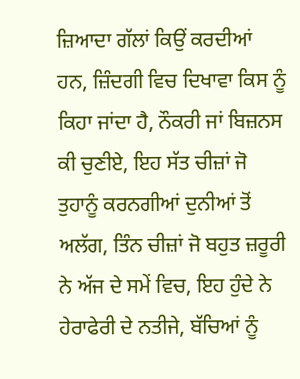ਜ਼ਿਆਦਾ ਗੱਲਾਂ ਕਿਉਂ ਕਰਦੀਆਂ ਹਨ, ਜ਼ਿੰਦਗੀ ਵਿਚ ਦਿਖਾਵਾ ਕਿਸ ਨੂੰ ਕਿਹਾ ਜਾਂਦਾ ਹੈ, ਨੌਕਰੀ ਜਾਂ ਬਿਜ਼ਨਸ ਕੀ ਚੁਣੀਏ, ਇਹ ਸੱਤ ਚੀਜ਼ਾਂ ਜੋ ਤੁਹਾਨੂੰ ਕਰਨਗੀਆਂ ਦੁਨੀਆਂ ਤੋਂ ਅਲੱਗ, ਤਿੰਨ ਚੀਜ਼ਾਂ ਜੋ ਬਹੁਤ ਜ਼ਰੂਰੀ ਨੇ ਅੱਜ ਦੇ ਸਮੇਂ ਵਿਚ, ਇਹ ਹੁੰਦੇ ਨੇ ਹੇਰਾਫੇਰੀ ਦੇ ਨਤੀਜੇ, ਬੱਚਿਆਂ ਨੂੰ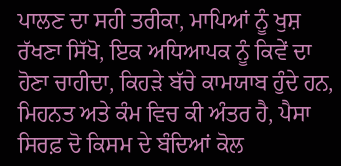ਪਾਲਣ ਦਾ ਸਹੀ ਤਰੀਕਾ, ਮਾਪਿਆਂ ਨੂੰ ਖੁਸ਼ ਰੱਖਣਾ ਸਿੱਖੋ, ਇਕ ਅਧਿਆਪਕ ਨੂੰ ਕਿਵੇਂ ਦਾ ਹੋਣਾ ਚਾਹੀਦਾ, ਕਿਹੜੇ ਬੱਚੇ ਕਾਮਯਾਬ ਹੁੰਦੇ ਹਨ, ਮਿਹਨਤ ਅਤੇ ਕੰਮ ਵਿਚ ਕੀ ਅੰਤਰ ਹੈ, ਪੈਸਾ ਸਿਰਫ਼ ਦੋ ਕਿਸਮ ਦੇ ਬੰਦਿਆਂ ਕੋਲ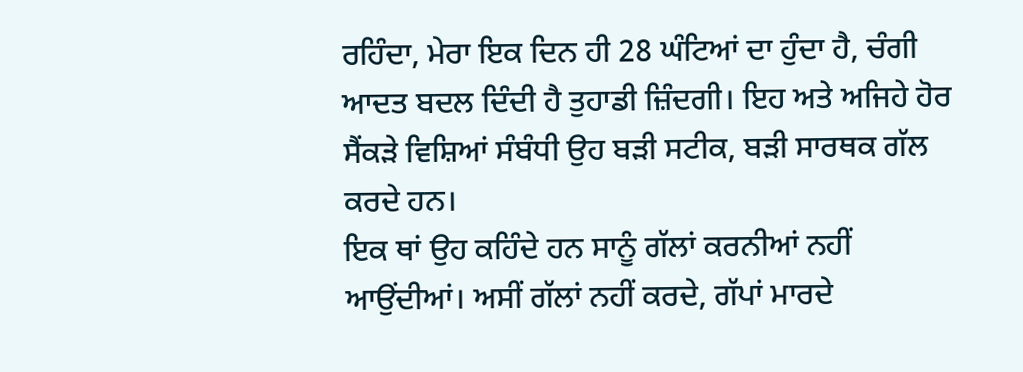ਰਹਿੰਦਾ, ਮੇਰਾ ਇਕ ਦਿਨ ਹੀ 28 ਘੰਟਿਆਂ ਦਾ ਹੁੰਦਾ ਹੈ, ਚੰਗੀ ਆਦਤ ਬਦਲ ਦਿੰਦੀ ਹੈ ਤੁਹਾਡੀ ਜ਼ਿੰਦਗੀ। ਇਹ ਅਤੇ ਅਜਿਹੇ ਹੋਰ ਸੈਂਕੜੇ ਵਿਸ਼ਿਆਂ ਸੰਬੰਧੀ ਉਹ ਬੜੀ ਸਟੀਕ, ਬੜੀ ਸਾਰਥਕ ਗੱਲ ਕਰਦੇ ਹਨ।
ਇਕ ਥਾਂ ਉਹ ਕਹਿੰਦੇ ਹਨ ਸਾਨੂੰ ਗੱਲਾਂ ਕਰਨੀਆਂ ਨਹੀਂ ਆਉਂਦੀਆਂ। ਅਸੀਂ ਗੱਲਾਂ ਨਹੀਂ ਕਰਦੇ, ਗੱਪਾਂ ਮਾਰਦੇ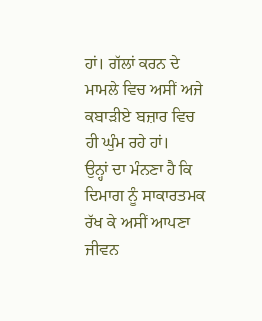ਹਾਂ। ਗੱਲਾਂ ਕਰਨ ਦੇ ਮਾਮਲੇ ਵਿਚ ਅਸੀਂ ਅਜੇ ਕਬਾੜੀਏ ਬਜ਼ਾਰ ਵਿਚ ਹੀ ਘੁੰਮ ਰਹੇ ਹਾਂ।
ਉਨ੍ਹਾਂ ਦਾ ਮੰਨਣਾ ਹੈ ਕਿ ਦਿਮਾਗ ਨੂੰ ਸਾਕਾਰਤਮਕ ਰੱਖ ਕੇ ਅਸੀਂ ਆਪਣਾ ਜੀਵਨ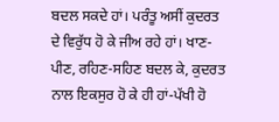ਬਦਲ ਸਕਦੇ ਹਾਂ। ਪਰੰਤੂ ਅਸੀਂ ਕੁਦਰਤ ਦੇ ਵਿਰੁੱਧ ਹੋ ਕੇ ਜੀਅ ਰਹੇ ਹਾਂ। ਖਾਣ-ਪੀਣ, ਰਹਿਣ-ਸਹਿਣ ਬਦਲ ਕੇ, ਕੁਦਰਤ ਨਾਲ ਇਕਸੁਰ ਹੋ ਕੇ ਹੀ ਹਾਂ-ਪੱਖੀ ਹੋ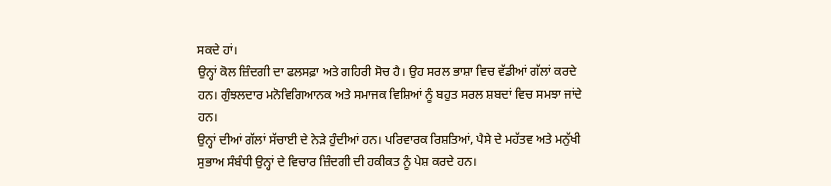ਸਕਦੇ ਹਾਂ।
ਉਨ੍ਹਾਂ ਕੋਲ ਜ਼ਿੰਦਗੀ ਦਾ ਫਲਸਫ਼ਾ ਅਤੇ ਗਹਿਰੀ ਸੋਚ ਹੈ। ਉਹ ਸਰਲ ਭਾਸ਼ਾ ਵਿਚ ਵੱਡੀਆਂ ਗੱਲਾਂ ਕਰਦੇ ਹਨ। ਗੁੰਝਲਦਾਰ ਮਨੋਵਿਗਿਆਨਕ ਅਤੇ ਸਮਾਜਕ ਵਿਸ਼ਿਆਂ ਨੂੰ ਬਹੁਤ ਸਰਲ ਸ਼ਬਦਾਂ ਵਿਚ ਸਮਝਾ ਜਾਂਦੇ ਹਨ।
ਉਨ੍ਹਾਂ ਦੀਆਂ ਗੱਲਾਂ ਸੱਚਾਈ ਦੇ ਨੇੜੇ ਹੁੰਦੀਆਂ ਹਨ। ਪਰਿਵਾਰਕ ਰਿਸ਼ਤਿਆਂ, ਪੈਸੇ ਦੇ ਮਹੱਤਵ ਅਤੇ ਮਨੁੱਖੀ ਸੁਭਾਅ ਸੰਬੰਧੀ ਉਨ੍ਹਾਂ ਦੇ ਵਿਚਾਰ ਜ਼ਿੰਦਗੀ ਦੀ ਹਕੀਕਤ ਨੂੰ ਪੇਸ਼ ਕਰਦੇ ਹਨ।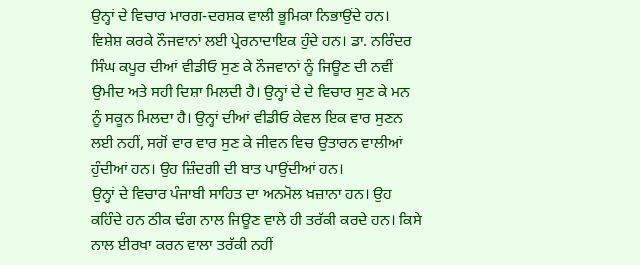ਉਨ੍ਹਾਂ ਦੇ ਵਿਚਾਰ ਮਾਰਗ-ਦਰਸ਼ਕ ਵਾਲੀ ਭੂਮਿਕਾ ਨਿਭਾਉਂਦੇ ਹਨ। ਵਿਸ਼ੇਸ਼ ਕਰਕੇ ਨੌਜਵਾਨਾਂ ਲਈ ਪ੍ਰੇਰਨਾਦਾਇਕ ਹੁੰਦੇ ਹਨ। ਡਾ. ਨਰਿੰਦਰ ਸਿੰਘ ਕਪੂਰ ਦੀਆਂ ਵੀਡੀਓ ਸੁਣ ਕੇ ਨੌਜਵਾਨਾਂ ਨੂੰ ਜਿਊਣ ਦੀ ਨਵੀਂ ਉਮੀਦ ਅਤੇ ਸਹੀ ਦਿਸ਼ਾ ਮਿਲਦੀ ਹੈ। ਉਨ੍ਹਾਂ ਦੇ ਦੇ ਵਿਚਾਰ ਸੁਣ ਕੇ ਮਨ ਨੂੰ ਸਕੂਨ ਮਿਲਦਾ ਹੈ। ਉਨ੍ਹਾਂ ਦੀਆਂ ਵੀਡੀਓ ਕੇਵਲ ਇਕ ਵਾਰ ਸੁਣਨ ਲਈ ਨਹੀਂ, ਸਗੋਂ ਵਾਰ ਵਾਰ ਸੁਣ ਕੇ ਜੀਵਨ ਵਿਚ ਉਤਾਰਨ ਵਾਲੀਆਂ ਹੁੰਦੀਆਂ ਹਨ। ਉਹ ਜ਼ਿੰਦਗੀ ਦੀ ਬਾਤ ਪਾਉਂਦੀਆਂ ਹਨ।
ਉਨ੍ਹਾਂ ਦੇ ਵਿਚਾਰ ਪੰਜਾਬੀ ਸਾਹਿਤ ਦਾ ਅਨਮੋਲ ਖ਼ਜ਼ਾਨਾ ਹਨ। ਉਹ ਕਹਿੰਦੇ ਹਨ ਠੀਕ ਢੰਗ ਨਾਲ ਜਿਊਣ ਵਾਲੇ ਹੀ ਤਰੱਕੀ ਕਰਦੇ ਹਨ। ਕਿਸੇ ਨਾਲ ਈਰਖਾ ਕਰਨ ਵਾਲਾ ਤਰੱਕੀ ਨਹੀਂ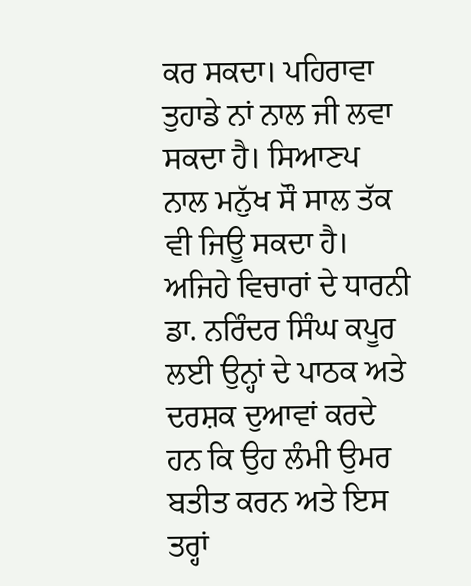ਕਰ ਸਕਦਾ। ਪਹਿਰਾਵਾ ਤੁਹਾਡੇ ਨਾਂ ਨਾਲ ਜੀ ਲਵਾ ਸਕਦਾ ਹੈ। ਸਿਆਣਪ ਨਾਲ ਮਨੁੱਖ ਸੌ ਸਾਲ ਤੱਕ ਵੀ ਜਿਊ ਸਕਦਾ ਹੈ।
ਅਜਿਹੇ ਵਿਚਾਰਾਂ ਦੇ ਧਾਰਨੀ ਡਾ. ਨਰਿੰਦਰ ਸਿੰਘ ਕਪੂਰ ਲਈ ਉਨ੍ਹਾਂ ਦੇ ਪਾਠਕ ਅਤੇ ਦਰਸ਼ਕ ਦੁਆਵਾਂ ਕਰਦੇ ਹਨ ਕਿ ਉਹ ਲੰਮੀ ਉਮਰ ਬਤੀਤ ਕਰਨ ਅਤੇ ਇਸ ਤਰ੍ਹਾਂ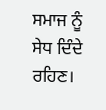ਸਮਾਜ ਨੂੰ ਸੇਧ ਦਿੰਦੇ ਰਹਿਣ।